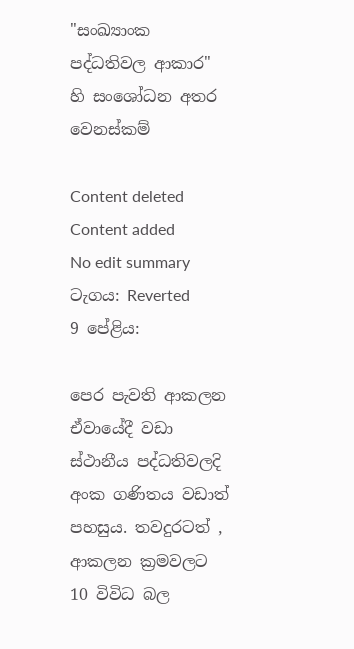"සංඛ්‍යාංක පද්ධතිවල ආකාර" හි සංශෝධන අතර වෙනස්කම්

Content deleted Content added
No edit summary
ටැගය: Reverted
9 පේළිය:

පෙර පැවති ආකලන ඒවායේදී වඩා ස්ථානීය පද්ධතිවලදි අංක ගණිතය වඩාත් පහසුය. තවදුරටත් , ආකලන ක්‍රමවලට 10 විවිධ බල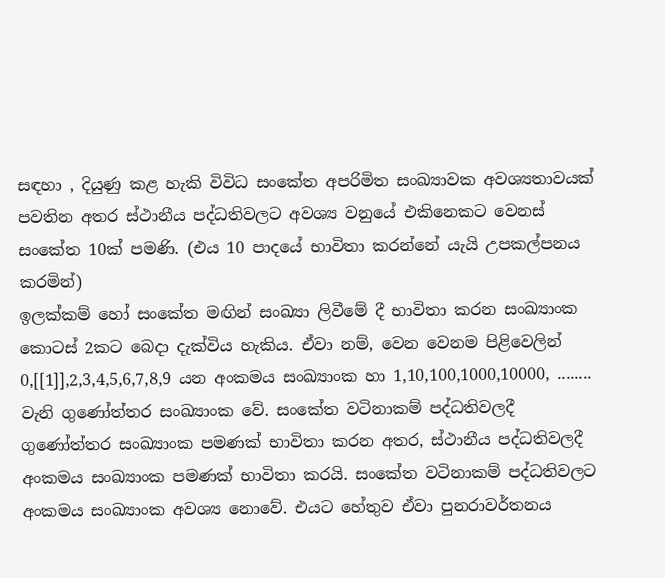සඳහා , දියුණු කළ හැකි විවිධ සංකේත අපරිමිත සංඛ්‍යාවක අවශ්‍යතාවයක් පවතින අතර ස්ථානීය පද්ධතිවලට අවශ්‍ය වනුයේ එකිනෙකට වෙනස් සංකේත 10ක් පමණි. (එය 10 පාදයේ භාවිතා කරන්නේ යැයි උපකල්පනය කරමින්)
ඉලක්කම් හෝ සංකේත මඟින් සංඛ්‍යා ලිවීමේ දී භාවිතා කරන සංඛ්‍යාංක කොටස් 2කට බෙදා දැක්විය හැකිය. ඒවා නම්, වෙන වෙනම පිළිවෙලින් 0,[[1]],2,3,4,5,6,7,8,9 යන අංකමය සංඛ්‍යාංක හා 1,10,100,1000,10000, ........ වැනි ගුණෝත්තර සංඛ්‍යාංක වේ. සංකේත වටිනාකම් පද්ධතිවලදී ගුණෝත්තර සංඛ්‍යාංක පමණක් භාවිතා කරන අතර, ස්ථානීය පද්ධතිවලදී අංකමය සංඛ්‍යාංක පමණක් භාවිතා කරයි. සංකේත වටිනාකම් පද්ධතිවලට අංකමය සංඛ්‍යාංක අවශ්‍ය නොවේ. එයට හේතුව ඒවා පුනරාවර්තනය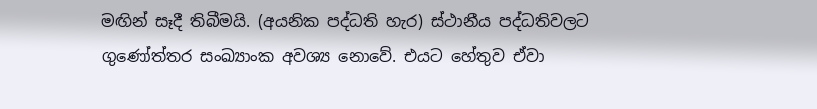මඟින් සෑදී තිබීමයි. (අයනික පද්ධති හැර) ස්ථානීය පද්ධතිවලට ගුණෝත්තර සංඛ්‍යාංක අවශ්‍ය නොවේ. එයට හේතුව ඒවා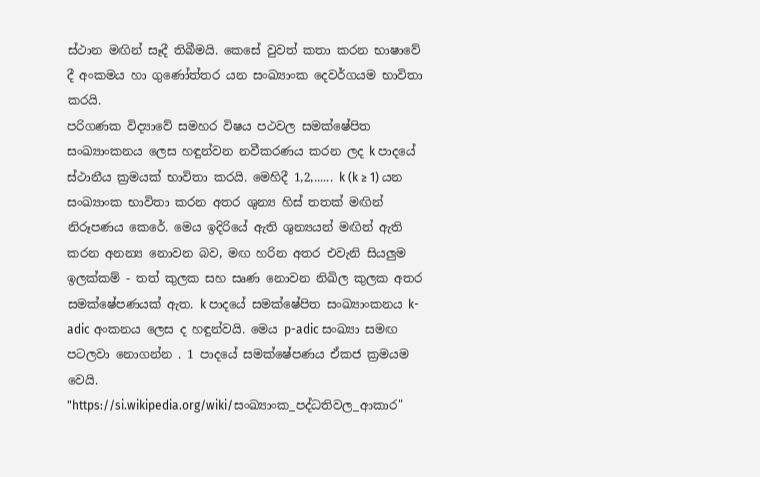ස්ථාන මඟින් සෑදී තිබීමයි. කෙසේ වුවත් කතා කරන භාෂාවේ දී අංකමය හා ගුණෝත්තර යන සංඛ්‍යාංක දෙවර්ගයම භාවිතා කරයි.
පරිගණක විද්‍යාවේ සමහර විෂය පථවල සමක්ෂේපිත සංඛ්‍යාංකනය ලෙස හඳුන්වන නවීකරණය කරන ලද k පාදයේ ස්ථානීය ක්‍රමයක් භාවිතා කරයි. මෙහිදී 1,2,...... k (k ≥ 1) යන සංඛ්‍යාංක භාවිතා කරන අතර ශුන්‍ය හිස් තතක් මඟින් නිරූපණය කෙරේ. මෙය ඉදිරියේ ඇති ශුන්‍යයන් මඟින් ඇති කරන අනන්‍ය නොවන බව, මඟ හරින අතර එවැනි සියලුම ඉලක්කම් - තත් කුලක සහ සෘණ නොවන නිඛිල කුලක අතර සමක්ෂේපණයක් ඇත. k පාදයේ සමක්ෂේපිත සංඛ්‍යාංකනය k-adic අංකනය ලෙස ද හඳුන්වයි. මෙය p-adic සංඛ්‍යා සමඟ පටලවා නොගන්න . 1 පාදයේ සමක්ෂේපණය ඒකජ ක්‍රමයම වෙයි.
"https://si.wikipedia.org/wiki/සංඛ්‍යාංක_පද්ධතිවල_ආකාර"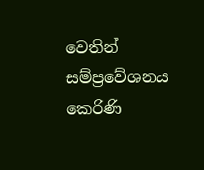වෙතින් සම්ප්‍රවේශනය කෙරිණි